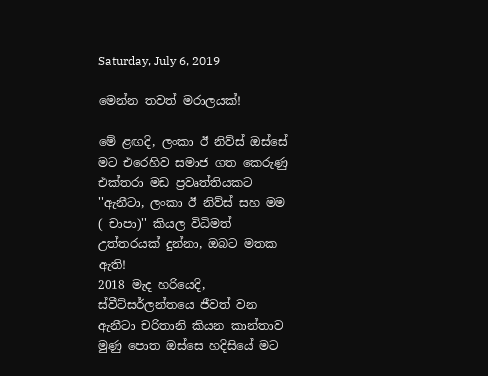Saturday, July 6, 2019

මෙන්න තවත් මරාලයක්!

මේ ළඟදි, ලංකා ඊ නිව්ස් ඔස්සේ මට එරෙහිව සමාජ ගත කෙරුණු එක්තරා මඩ ප්‍රවෘත්තියකට ''ඇනීටා, ලංකා ඊ නිව්ස් සහ මම ( චාපා)'' කියල විධිමත් උත්තරයක් දුන්නා, ඔබට මතක ඇති!
2018 මැද හරියෙදි, ස්වීට්සර්ලන්තයෙ ජීවත් වන ඇනීටා චරිතානි කියන කාන්තාව මුණු පොත ඔස්සෙ හදිසියේ මට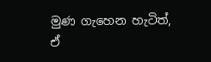මුණ ගැහෙන හැටිත්, ඒ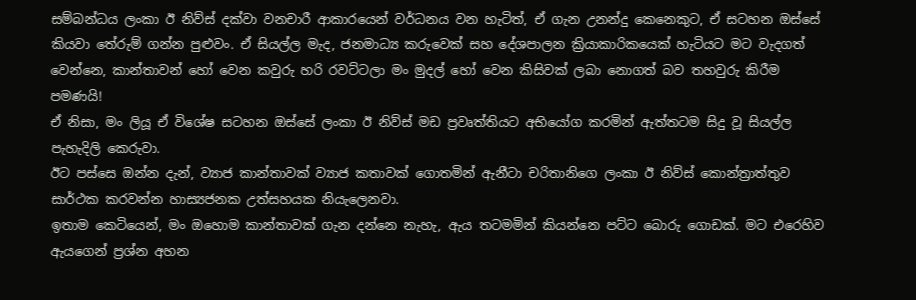සම්බන්ධය ලංකා ඊ නිව්ස් දක්වා වනචාරී ආකාරයෙන් වර්ධනය වන හැටිත්, ඒ ගැන උනන්දු කෙනෙකුට, ඒ සටහන ඔස්සේ කියවා තේරුම් ගන්න පුළුවං. ඒ සියල්ල මැද, ජනමාධ්‍ය කරුවෙක් සහ දේශපාලන ක්‍රියාකාරිකයෙක් හැටියට මට වැදගත් වෙන්නෙ, කාන්තාවන් හෝ වෙන කවුරු හරි රවට්ටලා මං මුදල් හෝ වෙන කිසිවක් ලබා නොගත් බව තහවුරු කිරීම පමණයි!
ඒ නිසා, මං ලියූ ඒ විශේෂ සටහන ඔස්සේ ලංකා ඊ නිව්ස් මඩ ප්‍රවෘත්තියට අභියෝග කරමින් ඇත්තටම සිදු වූ සියල්ල පැහැදිලි කෙරුවා.
ඊට පස්සෙ ඔන්න දැන්, ව්‍යාජ කාන්තාවක් ව්‍යාජ කතාවක් ගොතමින් ඇනීටා චරිතානිගෙ ලංකා ඊ නිව්ස් කොන්ත්‍රාත්තුව සාර්ථක කරවන්න හාස්‍යජනක උත්සහයක නියැලෙනවා.
ඉතාම කෙටියෙන්, මං ඔහොම කාන්තාවක් ගැන දන්නෙ නැහැ, ඇය තටමමින් කියන්නෙ පට්ට බොරු ගොඩක්. මට එරෙහිව ඇයගෙන් ප්‍රශ්න අහන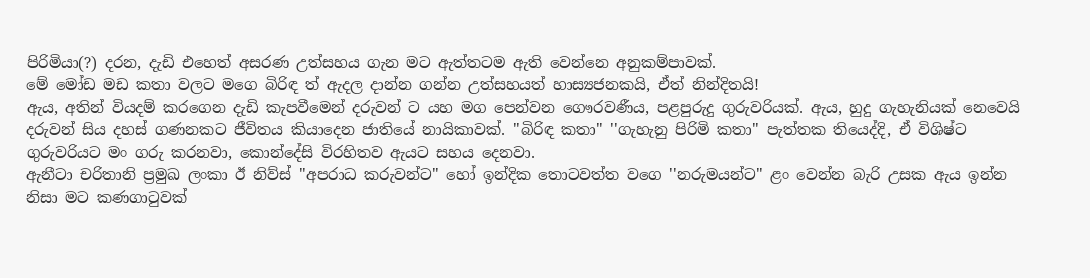පිරිමියා(?) දරන, දැඩි එහෙත් අසරණ උත්සහය ගැන මට ඇත්තටම ඇති වෙන්නෙ අනුකම්පාවක්.
මේ මෝඩ මඩ කතා වලට මගෙ බිරිඳ ත් ඇදල දාන්න ගන්න උත්සහයත් හාස්‍යජනකයි, ඒත් නින්දිතයි!
ඇය, අතින් වියදම් කරගෙන දැඩි කැපවීමෙන් දරුවන් ට යහ මග පෙන්වන ගෞරවණීය, පළපුරුදු ගුරුවරියක්. ඇය, හුදු ගැහැනියක් නෙවෙයි දරුවන් සිය දහස් ගණනකට ජීවිතය කියාදෙන ජාතියේ නායිකාවක්. ''බිරිඳ කතා'' ''ගැහැනු පිරිමි කතා'' පැත්තක තියෙද්දි, ඒ විශිෂ්ට ගුරුවරියට මං ගරු කරනවා, කොන්දේසි විරහිතව ඇයට සහය දෙනවා.
ඇනීටා චරිතානි ප්‍රමුඛ ලංකා ඊ නිව්ස් ''අපරාධ කරුවන්ට'' හෝ ඉන්දික තොටවත්ත වගෙ ''නරුමයන්ට'' ළං වෙන්න බැරි උසක ඇය ඉන්න නිසා මට කණගාටුවක්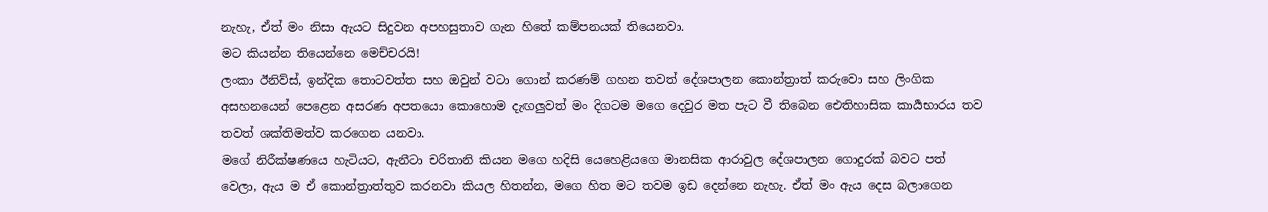නැහැ, ඒත් මං නිසා ඇයට සිදුවන අපහසුතාව ගැන හිතේ කම්පනයක් තියෙනවා.
මට කියන්න තියෙන්නෙ මෙච්චරයි!
ලංකා ඊනිව්ස්, ඉන්දික තොටවත්ත සහ ඔවුන් වටා ගොන් කරණම් ගහන තවත් දේශපාලන කොන්ත්‍රාත් කරුවො සහ ලිංගික අසහනයෙන් පෙළෙන අසරණ අපතයො කොහොම දැඟලුවත් මං දිගටම මගෙ දෙවුර මත පැට වී තිබෙන ඓතිහාසික කාර්‍යභාරය තව තවත් ශක්තිමත්ව කරගෙන යනවා.
මගේ නිරීක්ෂණයෙ හැටියට, ඇනීටා චරිතානි කියන මගෙ හදිසි යෙහෙළියගෙ මානසික ආරාවුල දේශපාලන ගොදුරක් බවට පත් වෙලා, ඇය ම ඒ කොන්ත්‍රාත්තුව කරනවා කියල හිතන්න, මගෙ හිත මට තවම ඉඩ දෙන්නෙ නැහැ. ඒත් මං ඇය දෙස බලාගෙන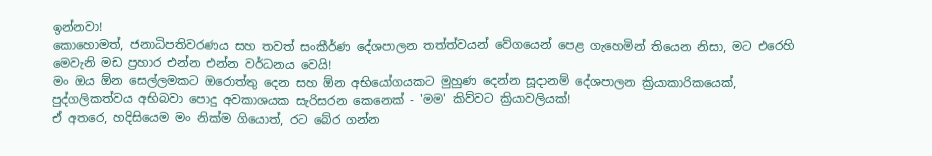ඉන්නවා!
කොහොමත්, ජනාධිපතිවරණය සහ තවත් සංකීර්ණ දේශපාලන තත්ත්වයන් වේගයෙන් පෙළ ගැහෙමින් තියෙන නිසා, මට එරෙහි මෙවැනි මඩ ප්‍රහාර එන්න එන්න වර්ධනය වෙයි!
මං ඔය ඕන සෙල්ලමකට ඔරොත්තු දෙන සහ ඕන අභියෝගයකට මුහුණ දෙන්න සූදානම් දේශපාලන ක්‍රියාකාරිකයෙක්, පුද්ගලිකත්වය අභිබවා පොදු අවකාශයක සැරිසරන කෙනෙක් - 'මම' කිව්වට ක්‍රියාවලියක්!
ඒ අතරෙ, හදිසියෙම මං නික්ම ගියොත්, රට බේර ගන්න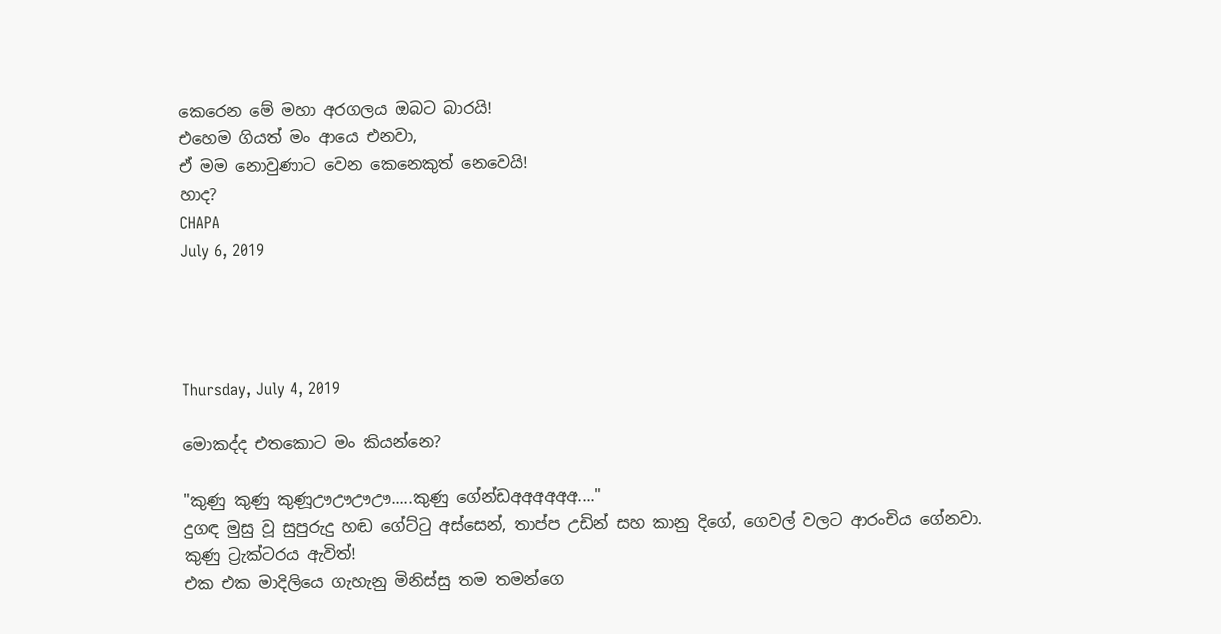කෙරෙන මේ මහා අරගලය ඔබට බාරයි!
එහෙම ගියත් මං ආයෙ එනවා,
ඒ මම නොවුණාට වෙන කෙනෙකුත් නෙවෙයි!
හාද?
CHAPA
July 6, 2019




Thursday, July 4, 2019

මොකද්ද එතකොට මං කියන්නෙ?

"කුණු කුණු කුණූඌඌඌඌ.....කුණු ගේන්ඩඅඅඅඅඅඅ...."
දුගඳ මුසු වූ සුපුරුදු හඬ ගේට්ටු අස්සෙන්, තාප්ප උඩින් සහ කානු දිගේ, ගෙවල් වලට ආරංචිය ගේනවා.
කුණු ට්‍රැක්ටරය ඇවිත්!
එක එක මාදිලියෙ ගැහැනු මිනිස්සු තම තමන්ගෙ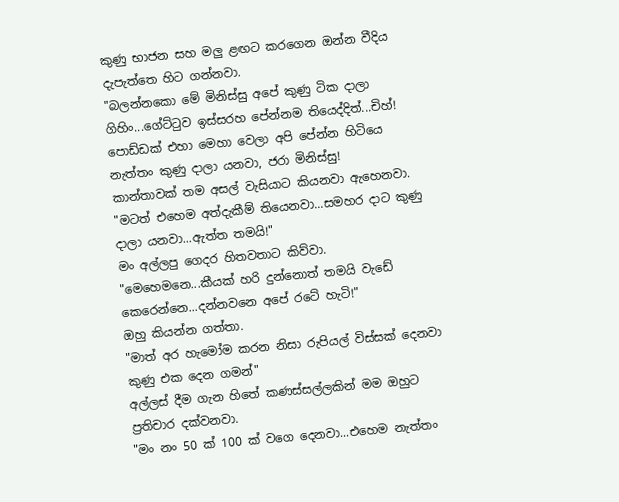කුණු භාජන සහ මලු ළඟට කරගෙන ඔන්න වීදිය දැපැත්තෙ හිට ගන්නවා.
"බලන්නකො මේ මිනිස්සු අපේ කුණු ටික දාලා ගිහිං...ගේට්ටුව ඉස්සරහ පේන්නම තියෙද්දිත්...චිහ්! පොඩ්ඩක් එහා මෙහා වෙලා අපි පේන්න හිටියෙ නැත්තං කුණු දාලා යනවා, ජරා මිනිස්සු!
කාන්තාවක් තම අසල් වැසියාට කියනවා ඇහෙනවා.
"මටත් එහෙම අත්දැකීම් තියෙනවා...සමහර දාට කුණු දාලා යනවා...ඇත්ත තමයි!"
මං අල්ලපු ගෙදර හිතවතාට කිව්වා.
"මෙහෙමනෙ...කීයක් හරි දුන්නොත් තමයි වැඩේ කෙරෙන්නෙ...දන්නවනෙ අපේ රටේ හැටි!"
ඔහු කියන්න ගත්තා.
"මාත් අර හැමෝම කරන නිසා රුපියල් විස්සක් දෙනවා කුණු එක දෙන ගමන්"
අල්ලස් දීම ගැන හිතේ කණස්සල්ලකින් මම ඔහුට ප්‍රතිචාර දක්වනවා.
"මං නං 50 ක් 100 ක් වගෙ දෙනවා...එහෙම නැත්තං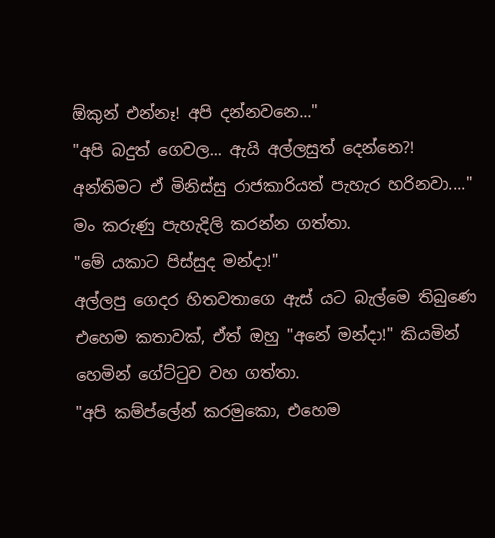ඕකුන් එන්නෑ! අපි දන්නවනෙ..."
"අපි බදුත් ගෙවල... ඇයි අල්ලසුත් දෙන්නෙ?! අන්තිමට ඒ මිනිස්සු රාජකාරියත් පැහැර හරිනවා...."
මං කරුණු පැහැදිලි කරන්න ගත්තා.
"මේ යකාට පිස්සුද මන්දා!"
අල්ලපු ගෙදර හිතවතාගෙ ඇස් යට බැල්මෙ තිබුණෙ එහෙම කතාවක්, ඒත් ඔහු "අනේ මන්දා!" කියමින් හෙමින් ගේට්ටුව වහ ගත්තා.
"අපි කම්ප්ලේන් කරමුකො, එහෙම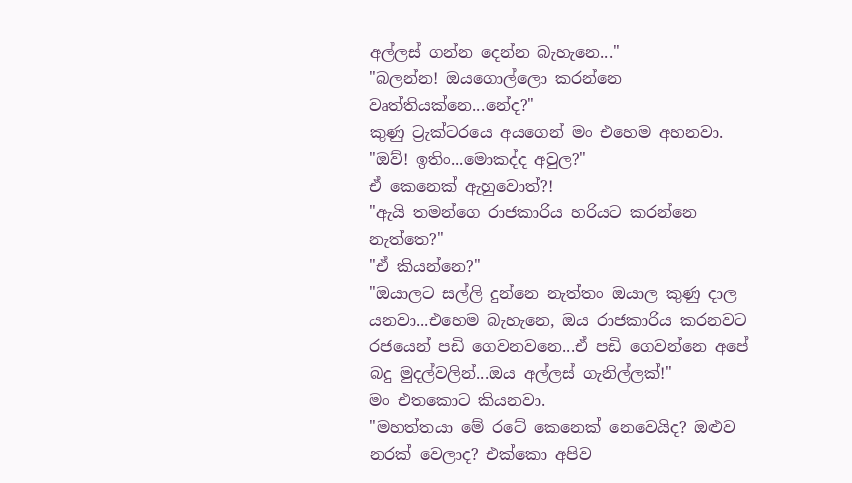අල්ලස් ගන්න දෙන්න බැහැනෙ..."
"බලන්න! ඔයගොල්ලො කරන්නෙ වෘත්තියක්නෙ...නේද?"
කුණු ට්‍රැක්ටරයෙ අයගෙන් මං එහෙම අහනවා.
"ඔව්! ඉතිං...මොකද්ද අවුල?"
ඒ කෙනෙක් ඇහුවොත්?!
"ඇයි තමන්ගෙ රාජකාරිය හරියට කරන්නෙ නැත්තෙ?"
"ඒ කියන්නෙ?"
"ඔයාලට සල්ලි දුන්නෙ නැත්තං ඔයාල කුණු දාල යනවා...එහෙම බැහැනෙ, ඔය රාජකාරිය කරනවට රජයෙන් පඩි ගෙවනවනෙ...ඒ පඩි ගෙවන්නෙ අපේ බදු මුදල්වලින්...ඔය අල්ලස් ගැනිල්ලක්!"
මං එතකොට කියනවා.
"මහත්තයා මේ රටේ කෙනෙක් නෙවෙයිද? ඔළුව නරක් වෙලාද? එක්කො අපිව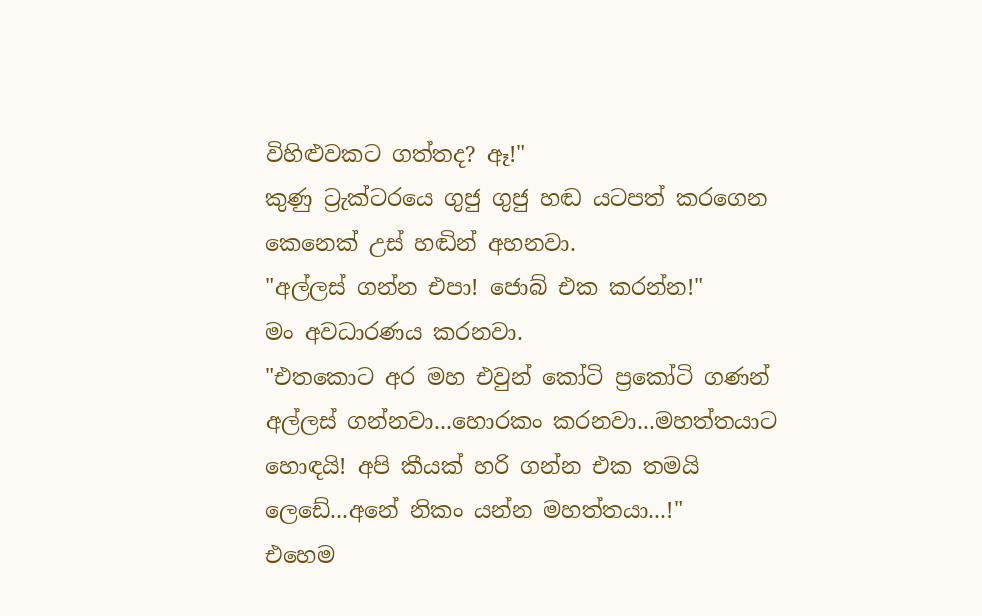විහිළුවකට ගත්තද? ඈ!"
කුණු ට්‍රැක්ටරයෙ ගුජු ගුජු හඬ යටපත් කරගෙන කෙනෙක් උස් හඬින් අහනවා.
"අල්ලස් ගන්න එපා! ජොබ් එක කරන්න!"
මං අවධාරණය කරනවා.
"එතකොට අර මහ එවුන් කෝටි ප්‍රකෝටි ගණන් අල්ලස් ගන්නවා...හොරකං කරනවා...මහත්තයාට හොඳයි! අපි කීයක් හරි ගන්න එක තමයි ලෙඩේ...අනේ නිකං යන්න මහත්තයා...!"
එහෙම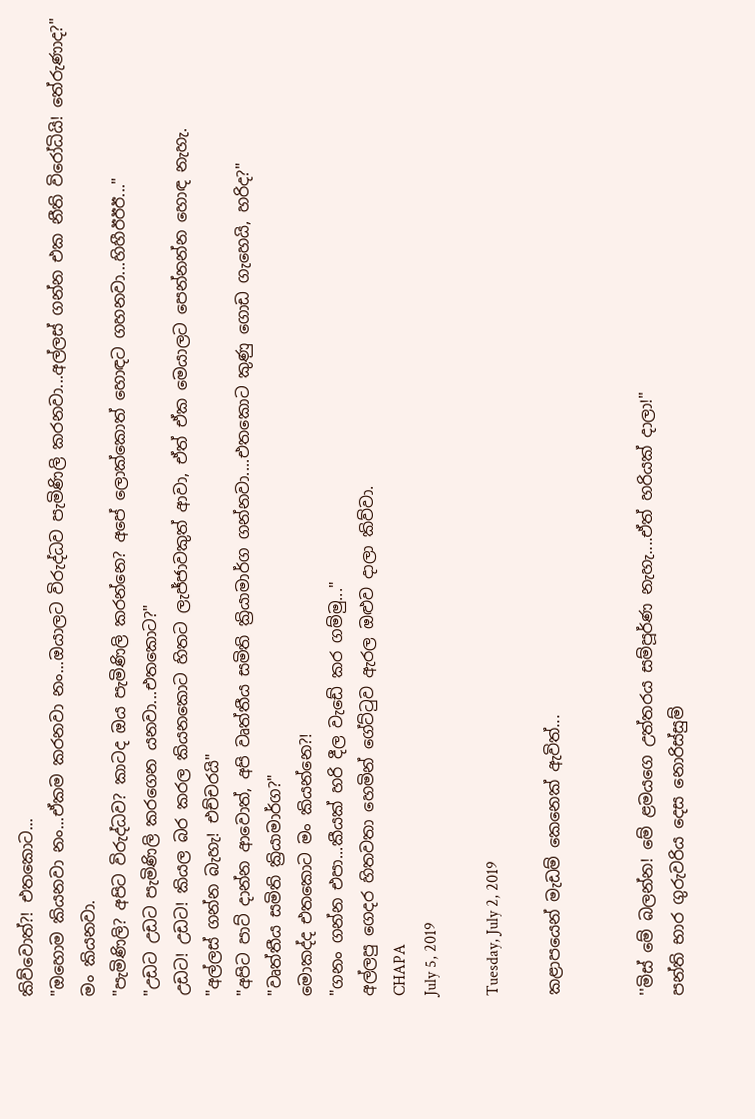කිව්වොත්?! එතකොට...
"ඔහොම කියනවා නං...ඒකම කරනවා නං...ඔයාලට විරුද්ධව පැමිණිලි කරනවා...අල්ලස් ගන්න එක නීති විරෝධියි! තේරුණාද?"
මං කියනවා.
"පැමිණිලි? අපිට විරුද්ධව? කාටද ඔය පැමිණිලි කරන්නෙ? අපේ ලොක්කොත් හොඳට ගහනවා...හිහීඊඊඊ..."
"උඩට උඩට පැමිණිලි කරගෙන යනවා...එතකොට?"
උඩට! උඩට! කියල බර කරල කියනකොට හිතට ලැජ්ජාවකුත් ආවා, ඒත් ඒක මෙයාලට පෙන්නන්න හොඳ නැහැ.
"අල්ලස් ගන්න බැහැ! එච්චරයි"
"අපිට පාට් දාන්න ආවොත්, අපි වෘත්තීය සමිති ක්‍රියාමාර්ග ගන්නවා....එතකොට කුණු ගොඩ ගැහෙයි, හරිද?"
"වෘත්තීය සමිති ක්‍රියාමාර්ග?"
මොකද්ද එතකොට මං කියන්නෙ?!
"ගනං ගන්න එපා...කීයක් හරි දීල වැඩේ කර ගම්මු..."
අල්ලපු ගෙදර හිතවතා හෙමින් ගේට්ටුව ඇරල ඔළුව දාලා කිව්වා.
CHAPA
July 5, 2019

Tuesday, July 2, 2019

කළාපයෙන් මැඩම් කෙනෙක් ඇවිත්...


''මිස් මේ බලන්න! මේ ළමයගෙ උත්තරය සම්පූර්ණ නැහැ....ඒත් හරියක් දාලා!''
පන්ති භාර ගුරුවරිය දෙස නොරිස්සුම්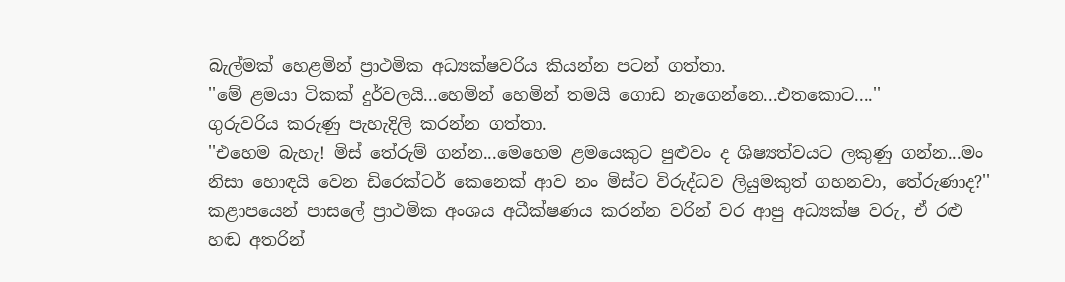බැල්මක් හෙළමින් ප්‍රාථමික අධ්‍යක්ෂවරිය කියන්න පටන් ගත්තා.
''මේ ළමයා ටිකක් දුර්වලයි...හෙමින් හෙමින් තමයි ගොඩ නැගෙන්නෙ...එතකොට....''
ගුරුවරිය කරුණු පැහැදිලි කරන්න ගත්තා.
''එහෙම බැහැ! මිස් තේරුම් ගන්න...මෙහෙම ළමයෙකුට පුළුවං ද ශිෂ්‍යත්වයට ලකුණු ගන්න...මං නිසා හොඳයි වෙන ඩිරෙක්ටර් කෙනෙක් ආව නං මිස්ට විරුද්ධව ලියුමකුත් ගහනවා, තේරුණාද?''
කළාපයෙන් පාසලේ ප්‍රාථමික අංශය අධීක්ෂණය කරන්න වරින් වර ආපු අධ්‍යක්ෂ වරු, ඒ රළු හඬ අතරින්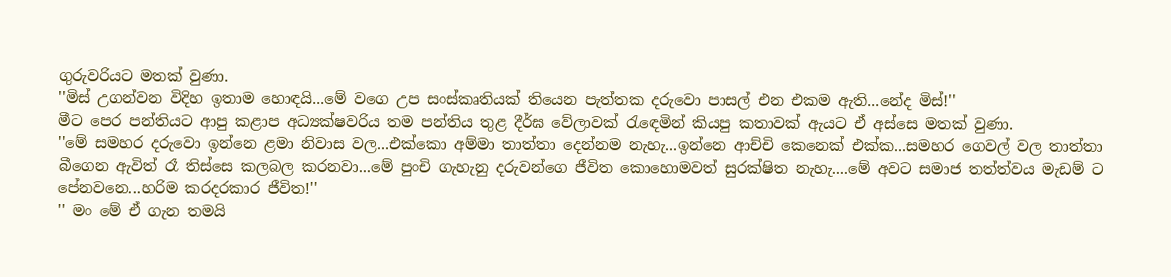ගුරුවරියට මතක් වුණා.
''මිස් උගන්වන විදිහ ඉතාම හොඳයි...මේ වගෙ උප සංස්කෘතියක් තියෙන පැත්තක දරුවො පාසල් එන එකම ඇති...නේද මිස්!''
මීට පෙර පන්තියට ආපු කළාප අධ්‍යක්ෂවරිය තම පන්තිය තුළ දීර්ඝ වේලාවක් රැඳෙමින් කියපු කතාවක් ඇයට ඒ අස්සෙ මතක් වුණා.
''මේ සමහර දරුවො ඉන්නෙ ළමා නිවාස වල...එක්කො අම්මා තාත්තා දෙන්නම නැහැ...ඉන්නෙ ආච්චි කෙනෙක් එක්ක...සමහර ගෙවල් වල තාත්තා බීගෙන ඇවිත් රෑ තිස්සෙ කලබල කරනවා...මේ පුංචි ගැහැනු දරුවන්ගෙ ජීවිත කොහොමවත් සුරක්ෂිත නැහැ....මේ අවට සමාජ තත්ත්වය මැඩම් ට පේනවනෙ...හරිම කරදරකාර ජීවිත!''
'' මං මේ ඒ ගැන තමයි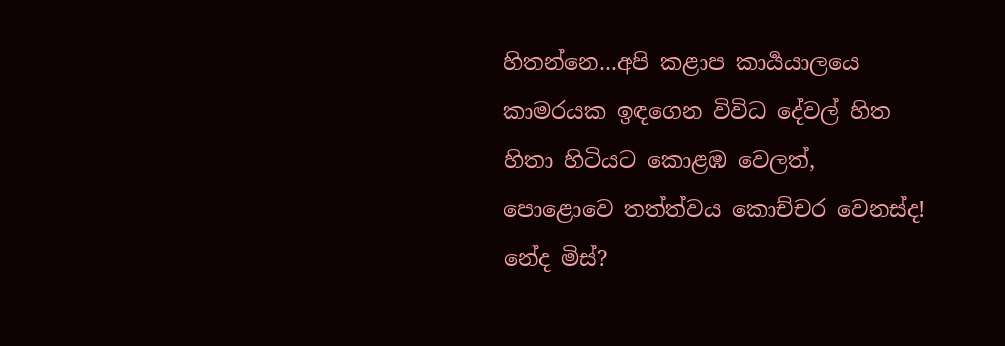හිතන්නෙ...අපි කළාප කාර්‍යයාලයෙ කාමරයක ඉඳගෙන විවිධ දේවල් හිත හිතා හිටියට කොළඹ වෙලත්, පොළොවෙ තත්ත්වය කොච්චර වෙනස්ද! නේද මිස්?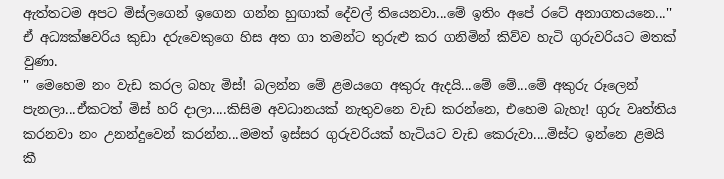ඇත්තටම අපට මිස්ලගෙන් ඉගෙන ගන්න හුඟාක් දේවල් තියෙනවා...මේ ඉතිං අපේ රටේ අනාගතයනෙ...''
ඒ අධ්‍යක්ෂවරිය කුඩා දරුවෙකුගෙ හිස අත ගා තමන්ට තුරුළු කර ගනිමින් කිව්ව හැටි ගුරුවරියට මතක් වුණා.
'' මෙහෙම නං වැඩ කරල බහැ මිස්! බලන්න මේ ළමයගෙ අකුරු ඇදයි...මේ මේ...මේ අකුරු රූලෙන් පැනලා...ඒකටත් මිස් හරි දාලා....කිසිම අවධානයක් නැතුවනෙ වැඩ කරන්නෙ, එහෙම බැහැ! ගුරු වෘත්තිය කරනවා නං උනන්දුවෙන් කරන්න...මමත් ඉස්සර ගුරුවරියක් හැටියට වැඩ කෙරුවා....මිස්ට ඉන්නෙ ළමයි කී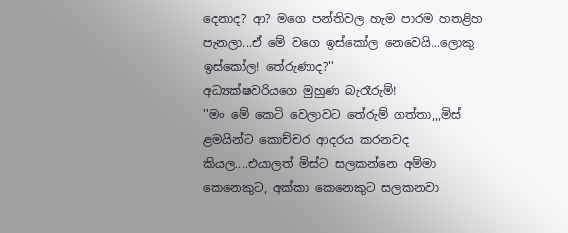දෙනාද? ආ? මගෙ පන්තිවල හැම පාරම හතළිහ පැනලා...ඒ මේ වගෙ ඉස්කෝල නෙවෙයි...ලොකු ඉස්කෝල! තේරුණාද?''
අධ්‍යක්ෂවරියගෙ මුහුණ බැරෑරුම්!
''මං මේ කෙටි වෙලාවට තේරුම් ගත්තා,,,මිස් ළමයින්ට කොච්චර ආදරය කරනවද කියල....එයාලත් මිස්ට සලකන්නෙ අම්මා කෙනෙකුට, අක්කා කෙනෙකුට සලකනවා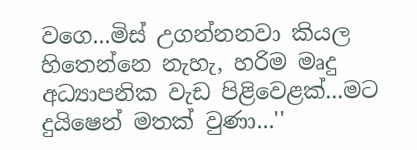වගෙ...මිස් උගන්නනවා කියල හිතෙන්නෙ නැහැ, හරිම මෘදු අධ්‍යාපනික වැඩ පිළිවෙළක්...මට දුයිෂෙන් මතක් වුණා...''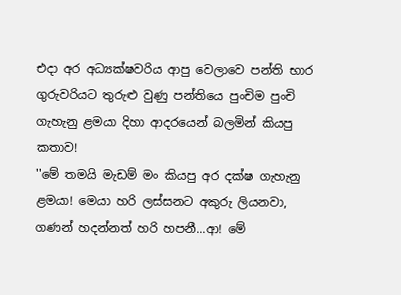එදා අර අධ්‍යක්ෂවරිය ආපු වෙලාවෙ පන්ති භාර ගුරුවරියට තුරුළු වුණු පන්තියෙ පුංචිම පුංචි ගැහැනු ළමයා දිහා ආදරයෙන් බලමින් කියපු කතාව!
''මේ තමයි මැඩම් මං කියපු අර දක්ෂ ගැහැනු ළමයා! මෙයා හරි ලස්සනට අකුරු ලියනවා, ගණන් හදන්නත් හරි හපනී...ආ! මේ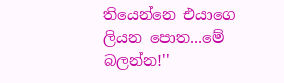තියෙන්නෙ එයාගෙ ලියන පොත...මේ බලන්න!''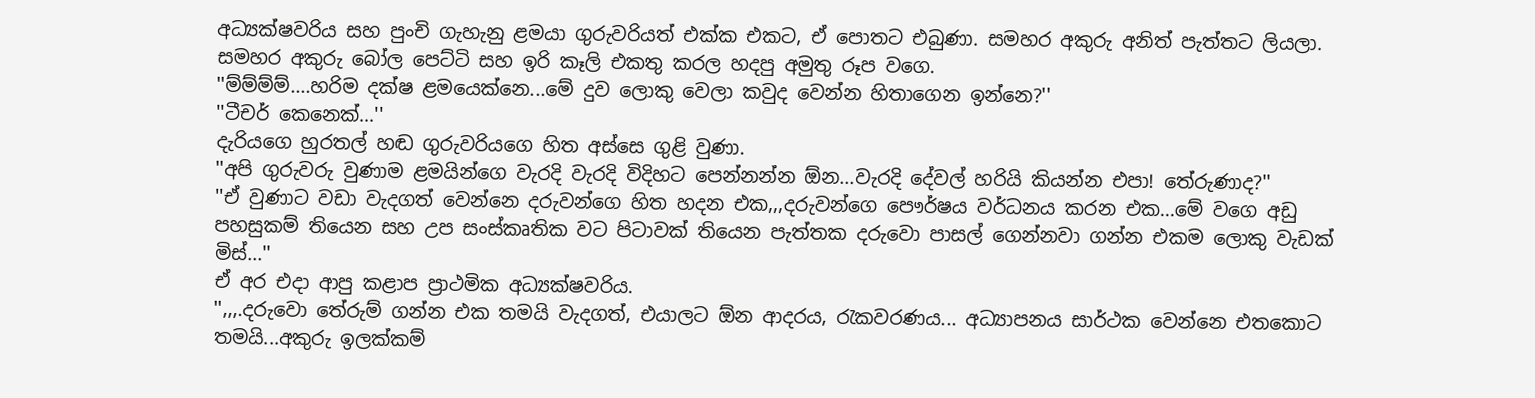අධ්‍යක්ෂවරිය සහ පුංචි ගැහැනු ළමයා ගුරුවරියත් එක්ක එකට, ඒ පොතට එබුණා. සමහර අකුරු අනිත් පැත්තට ලියලා. සමහර අකුරු බෝල පෙට්ටි සහ ඉරි කෑලි එකතු කරල හදපු අමුතු රූප වගෙ.
''ම්ම්ම්ම්....හරිම දක්ෂ ළමයෙක්නෙ...මේ දුව ලොකු වෙලා කවුද වෙන්න හිතාගෙන ඉන්නෙ?''
''ටීචර් කෙනෙක්...''
දැරියගෙ හුරතල් හඬ ගුරුවරියගෙ හිත අස්සෙ ගුළි වුණා.
''අපි ගුරුවරු වුණාම ළමයින්ගෙ වැරදි වැරදි විදිහට පෙන්නන්න ඕන...වැරදි දේවල් හරියි කියන්න එපා! තේරුණාද?''
''ඒ වුණාට වඩා වැදගත් වෙන්නෙ දරුවන්ගෙ හිත හදන එක,,,දරුවන්ගෙ පෞර්ෂය වර්ධනය කරන එක...මේ වගෙ අඩු පහසුකම් තියෙන සහ උප සංස්කෘතික වට පිටාවක් තියෙන පැත්තක දරුවො පාසල් ගෙන්නවා ගන්න එකම ලොකු වැඩක් මිස්...''
ඒ අර එදා ආපු කළාප ප්‍රාථමික අධ්‍යක්ෂවරිය.
'',,,.දරුවො තේරුම් ගන්න එක තමයි වැදගත්, එයාලට ඕන ආදරය, රැකවරණය... අධ්‍යාපනය සාර්ථක වෙන්නෙ එතකොට තමයි...අකුරු ඉලක්කම්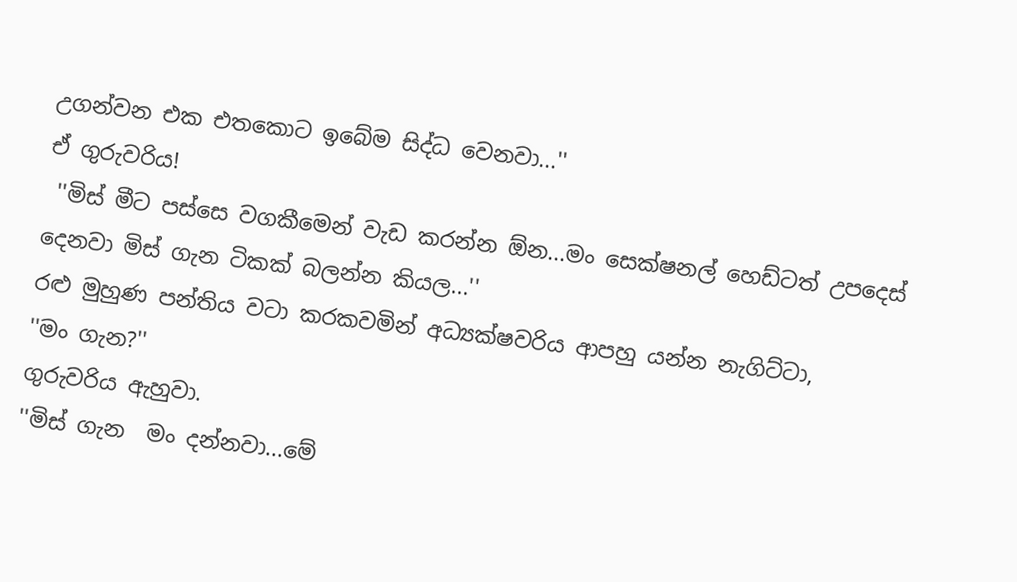උගන්වන එක එතකොට ඉබේම සිද්ධ වෙනවා...''
ඒ ගුරුවරිය!
 ''මිස් මීට පස්සෙ වගකීමෙන් වැඩ කරන්න ඕන...මං සෙක්ෂනල් හෙඩ්ටත් උපදෙස් දෙනවා මිස් ගැන ටිකක් බලන්න කියල...''
රළු මුහුණ පන්තිය වටා කරකවමින් අධ්‍යක්ෂවරිය ආපහු යන්න නැගිට්ටා,
''මං ගැන?''
ගුරුවරිය ඇහුවා.
''මිස් ගැන  මං දන්නවා...මේ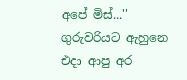අපේ මිස්...''
ගුරුවරියට ඇහුනෙ එදා ආපු අර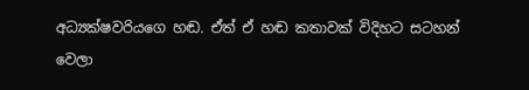අධ්‍යක්ෂවරියගෙ හඬ. ඒත් ඒ හඬ කතාවක් විදිහට සටහන් වෙලා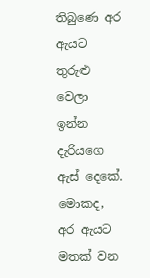තිබුණෙ අර ඇයට තුරුළු වෙලා ඉන්න දැරියගෙ ඇස් දෙකේ.
මොකද, අර ඇයට මතක් වන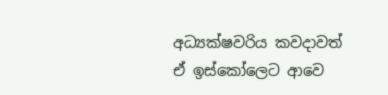අධ්‍යක්ෂවරිය කවදාවත් ඒ ඉස්කෝලෙට ආවෙ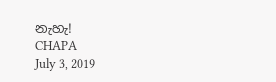නැහැ!
CHAPA
July 3, 2019